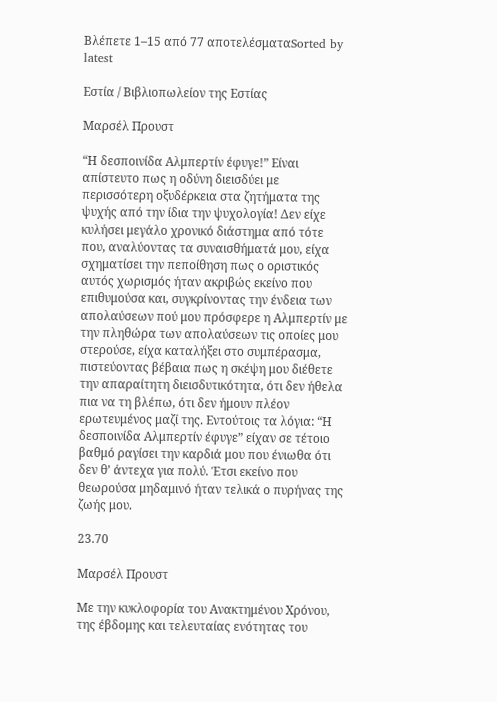Βλέπετε 1–15 από 77 αποτελέσματαSorted by latest

Εστία / Βιβλιοπωλείον της Εστίας

Μαρσέλ Προυστ

“Η δεσποινίδα Αλμπερτίν έφυγε!” Είναι απίστευτο πως η οδύνη διεισδύει με περισσότερη οξυδέρκεια στα ζητήματα της ψυχής από την ίδια την ψυχολογία! Δεν είχε κυλήσει μεγάλο χρονικό διάστημα από τότε που, αναλύοντας τα συναισθήματά μου, είχα σχηματίσει την πεποίθηση πως ο οριστικός αυτός χωρισμός ήταν ακριβώς εκείνο που επιθυμούσα και, συγκρίνοντας την ένδεια των απολαύσεων πού μου πρόσφερε η Αλμπερτίν με την πληθώρα των απολαύσεων τις οποίες μου στερούσε, είχα καταλήξει στο συμπέρασμα, πιστεύοντας βέβαια πως η σκέψη μου διέθετε την απαραίτητη διεισδυτικότητα, ότι δεν ήθελα πια να τη βλέπω, ότι δεν ήμουν πλέον ερωτευμένος μαζί της. Εντούτοις τα λόγια: “Η δεσποινίδα Αλμπερτίν έφυγε” είχαν σε τέτοιο βαθμό ραγίσει την καρδιά μου που ένιωθα ότι δεν θ’ άντεχα για πολύ. Έτσι εκείνο που θεωρούσα μηδαμινό ήταν τελικά ο πυρήνας της ζωής μου.

23.70

Μαρσέλ Προυστ

Με την κυκλοφορία του Ανακτημένου Χρόνου, της έβδομης και τελευταίας ενότητας του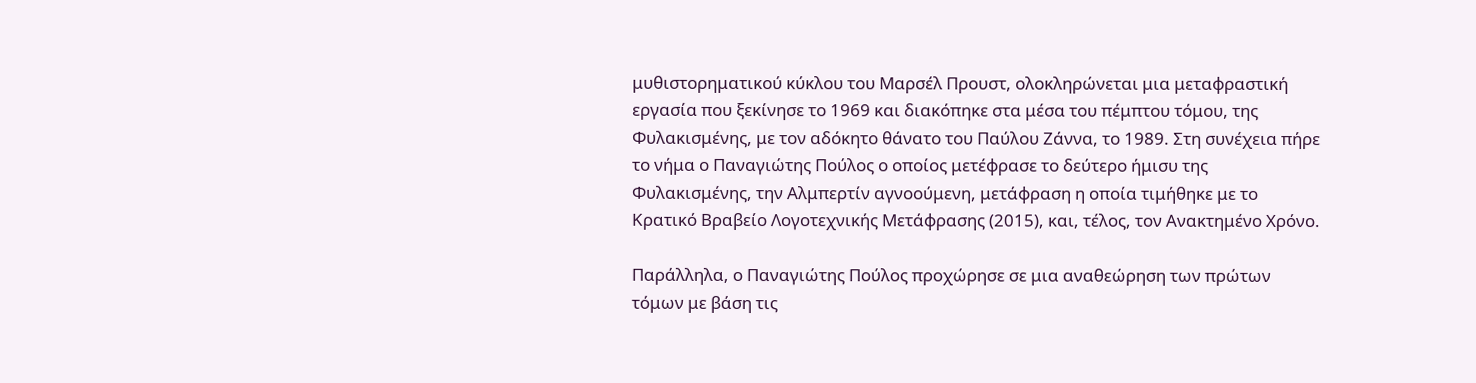μυθιστορηματικού κύκλου του Μαρσέλ Προυστ, ολοκληρώνεται μια μεταφραστική εργασία που ξεκίνησε το 1969 και διακόπηκε στα μέσα του πέμπτου τόμου, της Φυλακισμένης, με τον αδόκητο θάνατο του Παύλου Ζάννα, το 1989. Στη συνέχεια πήρε το νήμα ο Παναγιώτης Πούλος ο οποίος μετέφρασε το δεύτερο ήμισυ της Φυλακισμένης, την Αλμπερτίν αγνοούμενη, μετάφραση η οποία τιμήθηκε με το Κρατικό Βραβείο Λογοτεχνικής Μετάφρασης (2015), και, τέλος, τον Ανακτημένο Χρόνο.

Παράλληλα, ο Παναγιώτης Πούλος προχώρησε σε μια αναθεώρηση των πρώτων τόμων με βάση τις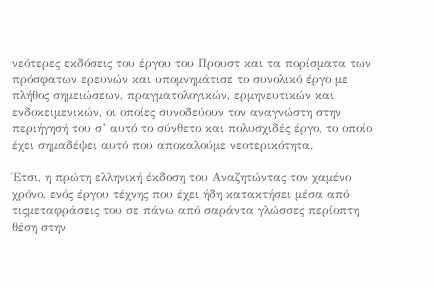νεότερες εκδόσεις του έργου του Προυστ και τα πορίσματα των πρόσφατων ερευνών και υπομνημάτισε το συνολικό έργο με πλήθος σημειώσεων, πραγματολογικών, ερμηνευτικών και ενδοκειμενικών, οι οποίες συνοδεύουν τον αναγνώστη στην περιήγησή του σ’ αυτό το σύνθετο και πολυσχιδές έργο, το οποίο έχει σημαδέψει αυτό που αποκαλούμε νεοτερικότητα.

Έτσι, η πρώτη ελληνική έκδοση του Αναζητώντας τον χαμένο χρόνο, ενός έργου τέχνης που έχει ήδη κατακτήσει μέσα από τιςμεταφράσεις του σε πάνω από σαράντα γλώσσες περίοπτη θέση στην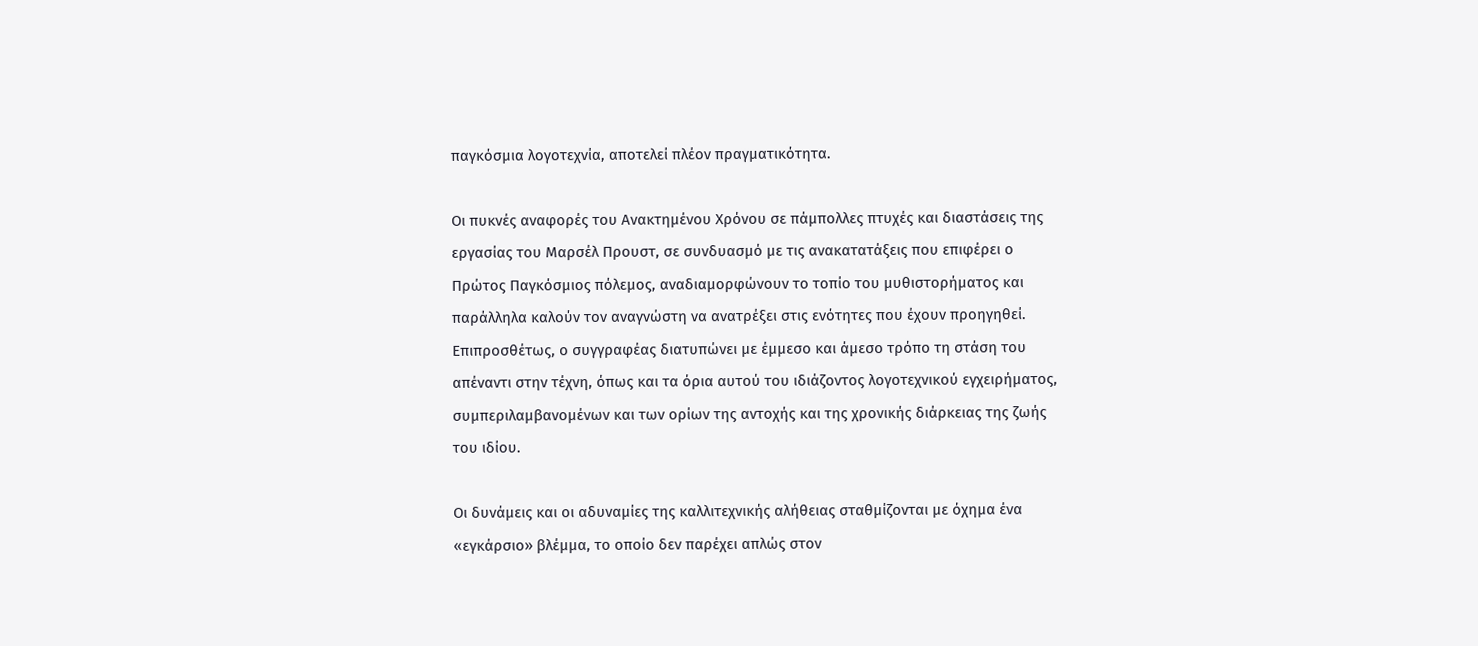παγκόσμια λογοτεχνία, αποτελεί πλέον πραγματικότητα.

Οι πυκνές αναφορές του Ανακτημένου Χρόνου σε πάμπολλες πτυχές και διαστάσεις της εργασίας του Μαρσέλ Προυστ, σε συνδυασμό με τις ανακατατάξεις που επιφέρει ο Πρώτος Παγκόσμιος πόλεμος, αναδιαμορφώνουν το τοπίο του μυθιστορήματος και παράλληλα καλούν τον αναγνώστη να ανατρέξει στις ενότητες που έχουν προηγηθεί. Επιπροσθέτως, ο συγγραφέας διατυπώνει με έμμεσο και άμεσο τρόπο τη στάση του απέναντι στην τέχνη, όπως και τα όρια αυτού του ιδιάζοντος λογοτεχνικού εγχειρήματος, συμπεριλαμβανομένων και των ορίων της αντοχής και της χρονικής διάρκειας της ζωής του ιδίου.

Οι δυνάμεις και οι αδυναμίες της καλλιτεχνικής αλήθειας σταθμίζονται με όχημα ένα «εγκάρσιο» βλέμμα, το οποίο δεν παρέχει απλώς στον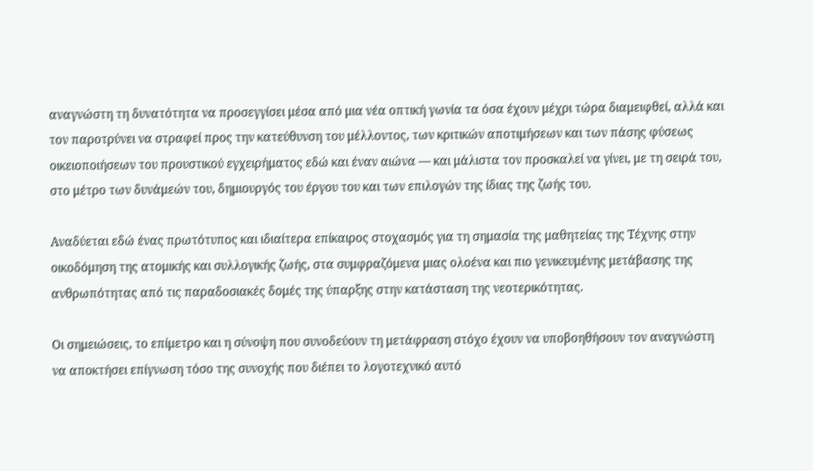αναγνώστη τη δυνατότητα να προσεγγίσει μέσα από μια νέα οπτική γωνία τα όσα έχουν μέχρι τώρα διαμειφθεί, αλλά και τον παροτρύνει να στραφεί προς την κατεύθυνση του μέλλοντος, των κριτικών αποτιμήσεων και των πάσης φύσεως οικειοποιήσεων του προυστικού εγχειρήματος εδώ και έναν αιώνα ― και μάλιστα τον προσκαλεί να γίνει, με τη σειρά του, στο μέτρο των δυνάμεών του, δημιουργός του έργου του και των επιλογών της ίδιας της ζωής του.

Αναδύεται εδώ ένας πρωτότυπος και ιδιαίτερα επίκαιρος στοχασμός για τη σημασία της μαθητείας της Τέχνης στην οικοδόμηση της ατομικής και συλλογικής ζωής, στα συμφραζόμενα μιας ολοένα και πιο γενικευμένης μετάβασης της ανθρωπότητας από τις παραδοσιακές δομές της ύπαρξης στην κατάσταση της νεοτερικότητας.

Οι σημειώσεις, το επίμετρο και η σύνοψη που συνοδεύουν τη μετάφραση στόχο έχουν να υποβοηθήσουν τον αναγνώστη να αποκτήσει επίγνωση τόσο της συνοχής που διέπει το λογοτεχνικό αυτό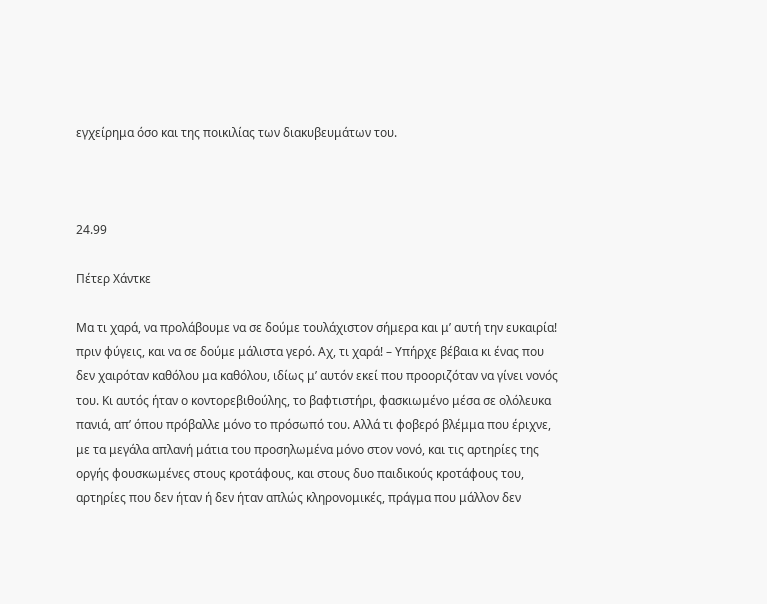εγχείρημα όσο και της ποικιλίας των διακυβευμάτων του.



24.99

Πέτερ Χάντκε

Μα τι χαρά, να προλάβουμε να σε δούμε τουλάχιστον σήμερα και μ’ αυτή την ευκαιρία! πριν φύγεις, και να σε δούμε μάλιστα γερό. Αχ, τι χαρά! – Υπήρχε βέβαια κι ένας που δεν χαιρόταν καθόλου μα καθόλου, ιδίως μ’ αυτόν εκεί που προοριζόταν να γίνει νονός του. Κι αυτός ήταν ο κοντορεβιθούλης, το βαφτιστήρι, φασκιωμένο μέσα σε ολόλευκα πανιά, απ’ όπου πρόβαλλε μόνο το πρόσωπό του. Αλλά τι φοβερό βλέμμα που έριχνε, με τα μεγάλα απλανή μάτια του προσηλωμένα μόνο στον νονό, και τις αρτηρίες της οργής φουσκωμένες στους κροτάφους, και στους δυο παιδικούς κροτάφους του, αρτηρίες που δεν ήταν ή δεν ήταν απλώς κληρονομικές, πράγμα που μάλλον δεν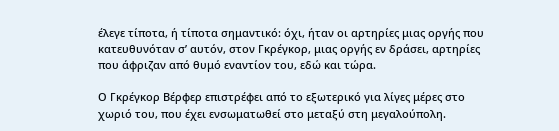έλεγε τίποτα, ή τίποτα σημαντικό: όχι, ήταν οι αρτηρίες μιας οργής που κατευθυνόταν σ’ αυτόν, στον Γκρέγκορ, μιας οργής εν δράσει, αρτηρίες που άφριζαν από θυμό εναντίον του, εδώ και τώρα.

Ο Γκρέγκορ Βέρφερ επιστρέφει από το εξωτερικό για λίγες μέρες στο χωριό του, που έχει ενσωματωθεί στο μεταξύ στη μεγαλούπολη.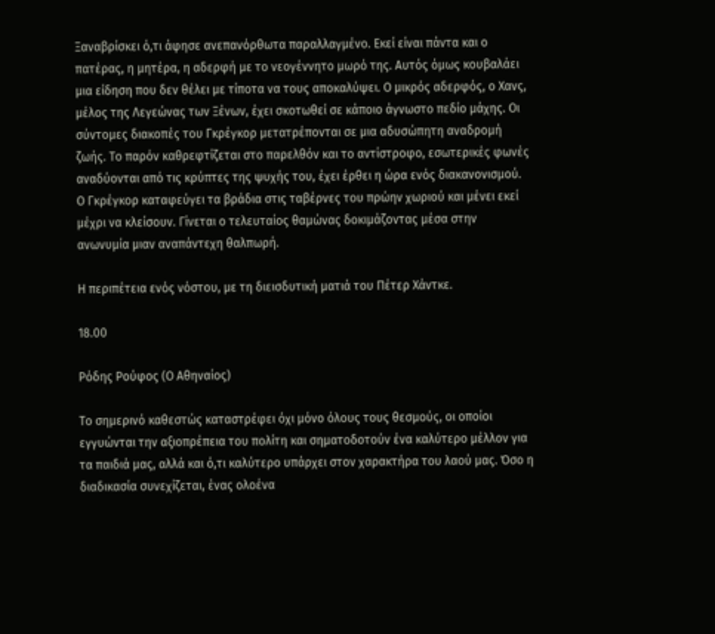Ξαναβρίσκει ό,τι άφησε ανεπανόρθωτα παραλλαγμένο. Εκεί είναι πάντα και ο πατέρας, η μητέρα, η αδερφή με το νεογέννητο μωρό της. Αυτός όμως κουβαλάει μια είδηση που δεν θέλει με τίποτα να τους αποκαλύψει. Ο μικρός αδερφός, ο Χανς, μέλος της Λεγεώνας των Ξένων, έχει σκοτωθεί σε κάποιο άγνωστο πεδίο μάχης. Οι σύντομες διακοπές του Γκρέγκορ μετατρέπονται σε μια αδυσώπητη αναδρομή ζωής. Το παρόν καθρεφτίζεται στο παρελθόν και το αντίστροφο, εσωτερικές φωνές αναδύονται από τις κρύπτες της ψυχής του, έχει έρθει η ώρα ενός διακανονισμού. Ο Γκρέγκορ καταφεύγει τα βράδια στις ταβέρνες του πρώην χωριού και μένει εκεί μέχρι να κλείσουν. Γίνεται ο τελευταίος θαμώνας δοκιμάζοντας μέσα στην ανωνυμία μιαν αναπάντεχη θαλπωρή.

Η περιπέτεια ενός νόστου, με τη διεισδυτική ματιά του Πέτερ Χάντκε.

18.00

Ρόδης Ρούφος (Ο Αθηναίος)

Το σημερινό καθεστώς καταστρέφει όχι μόνο όλους τους θεσμούς, οι οποίοι εγγυώνται την αξιοπρέπεια του πολίτη και σηματοδοτούν ένα καλύτερο μέλλον για τα παιδιά μας, αλλά και ό,τι καλύτερο υπάρχει στον χαρακτήρα του λαού μας. Όσο η διαδικασία συνεχίζεται, ένας ολοένα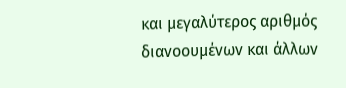και μεγαλύτερος αριθμός διανοουμένων και άλλων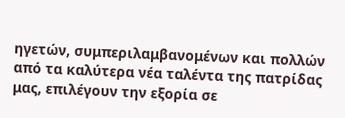ηγετών, συμπεριλαμβανομένων και πολλών από τα καλύτερα νέα ταλέντα της πατρίδας μας, επιλέγουν την εξορία σε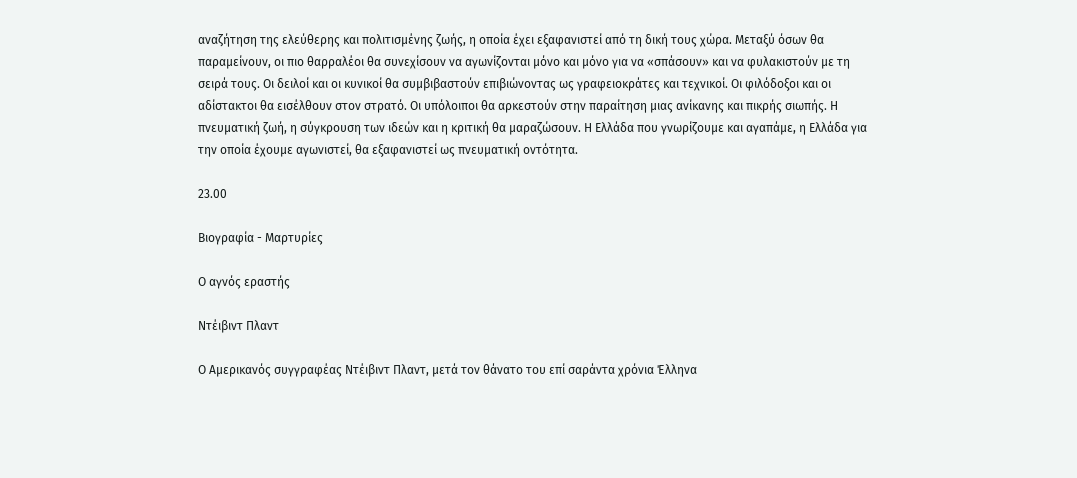αναζήτηση της ελεύθερης και πολιτισμένης ζωής, η οποία έχει εξαφανιστεί από τη δική τους χώρα. Μεταξύ όσων θα παραμείνουν, οι πιο θαρραλέοι θα συνεχίσουν να αγωνίζονται μόνο και μόνο για να «σπάσουν» και να φυλακιστούν με τη σειρά τους. Οι δειλοί και οι κυνικοί θα συμβιβαστούν επιβιώνοντας ως γραφειοκράτες και τεχνικοί. Οι φιλόδοξοι και οι αδίστακτοι θα εισέλθουν στον στρατό. Οι υπόλοιποι θα αρκεστούν στην παραίτηση μιας ανίκανης και πικρής σιωπής. Η πνευματική ζωή, η σύγκρουση των ιδεών και η κριτική θα μαραζώσουν. Η Ελλάδα που γνωρίζουμε και αγαπάμε, η Ελλάδα για την οποία έχουμε αγωνιστεί, θα εξαφανιστεί ως πνευματική οντότητα.

23.00

Βιογραφία - Μαρτυρίες

Ο αγνός εραστής

Ντέιβιντ Πλαντ

Ο Αμερικανός συγγραφέας Ντέιβιντ Πλαντ, μετά τον θάνατο του επί σαράντα χρόνια Έλληνα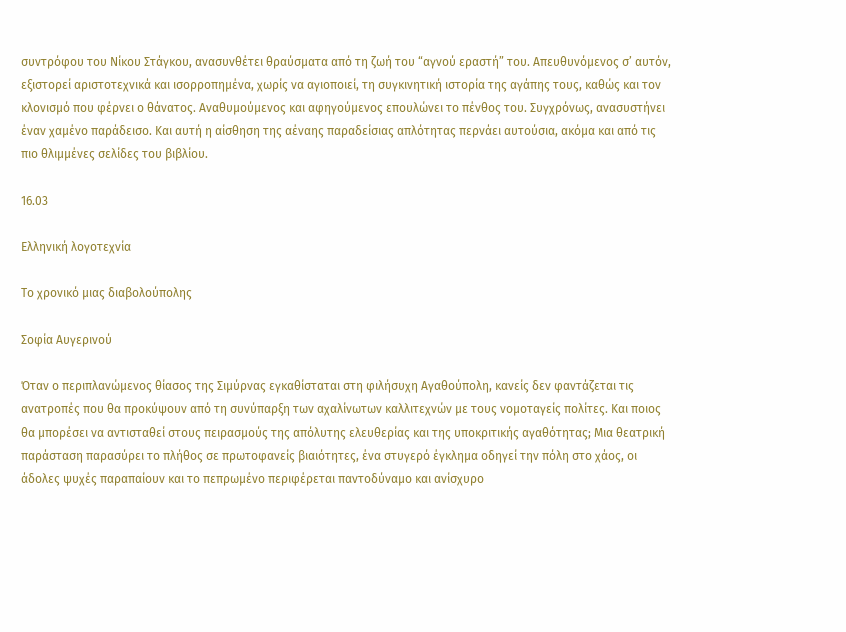συντρόφου του Νίκου Στάγκου, ανασυνθέτει θραύσματα από τη ζωή του “αγνού εραστή” του. Απευθυνόμενος σ’ αυτόν, εξιστορεί αριστοτεχνικά και ισορροπημένα, χωρίς να αγιοποιεί, τη συγκινητική ιστορία της αγάπης τους, καθώς και τον κλονισμό που φέρνει ο θάνατος. Αναθυμούμενος και αφηγούμενος επουλώνει το πένθος του. Συγχρόνως, ανασυστήνει έναν χαμένο παράδεισο. Και αυτή η αίσθηση της αέναης παραδείσιας απλότητας περνάει αυτούσια, ακόμα και από τις πιο θλιμμένες σελίδες του βιβλίου.

16.03

Ελληνική λογοτεχνία

Το χρονικό μιας διαβολούπολης

Σοφία Αυγερινού

Όταν ο περιπλανώμενος θίασος της Σιμύρνας εγκαθίσταται στη φιλήσυχη Αγαθούπολη, κανείς δεν φαντάζεται τις ανατροπές που θα προκύψουν από τη συνύπαρξη των αχαλίνωτων καλλιτεχνών με τους νομοταγείς πολίτες. Και ποιος θα μπορέσει να αντισταθεί στους πειρασμούς της απόλυτης ελευθερίας και της υποκριτικής αγαθότητας; Μια θεατρική παράσταση παρασύρει το πλήθος σε πρωτοφανείς βιαιότητες, ένα στυγερό έγκλημα οδηγεί την πόλη στο χάος, οι άδολες ψυχές παραπαίουν και το πεπρωμένο περιφέρεται παντοδύναμο και ανίσχυρο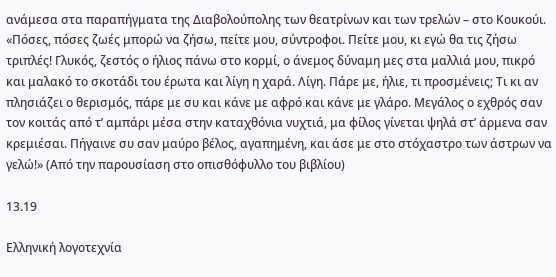ανάμεσα στα παραπήγματα της Διαβολούπολης των θεατρίνων και των τρελών – στο Κουκούι. «Πόσες, πόσες ζωές μπορώ να ζήσω, πείτε μου, σύντροφοι. Πείτε μου, κι εγώ θα τις ζήσω τριπλές! Γλυκός, ζεστός ο ήλιος πάνω στο κορμί, ο άνεμος δύναμη μες στα μαλλιά μου, πικρό και μαλακό το σκοτάδι του έρωτα και λίγη η χαρά. Λίγη. Πάρε με, ήλιε, τι προσμένεις; Τι κι αν πλησιάζει ο θερισμός, πάρε με συ και κάνε με αφρό και κάνε με γλάρο. Μεγάλος ο εχθρός σαν τον κοιτάς από τ’ αμπάρι μέσα στην καταχθόνια νυχτιά, μα φίλος γίνεται ψηλά στ’ άρμενα σαν κρεμιέσαι. Πήγαινε συ σαν μαύρο βέλος, αγαπημένη, και άσε με στο στόχαστρο των άστρων να γελώ!» (Από την παρουσίαση στο οπισθόφυλλο του βιβλίου)

13.19

Ελληνική λογοτεχνία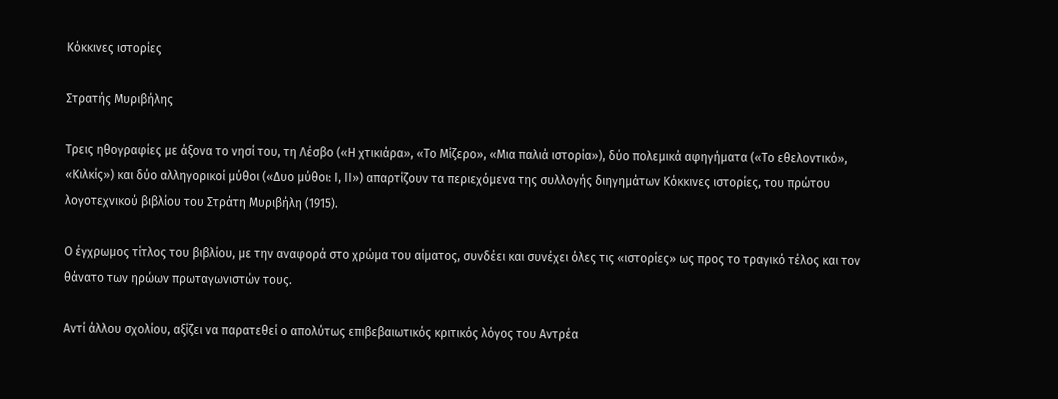Κόκκινες ιστορίες

Στρατής Μυριβήλης

Tρεις ηθογραφίες με άξονα το νησί του, τη Λέσβο («Η χτικιάρα», «Το Μίζερο», «Μια παλιά ιστορία»), δύο πολεμικά αφηγήματα («Το εθελοντικό», «Κιλκίς») και δύο αλληγορικοί μύθοι («Δυο μύθοι: Ι, ΙΙ») απαρτίζουν τα περιεχόμενα της συλλογής διηγημάτων Κόκκινες ιστορίες, του πρώτου λογοτεχνικού βιβλίου του Στράτη Μυριβήλη (1915).

Ο έγχρωμος τίτλος του βιβλίου, με την αναφορά στο χρώμα του αίματος, συνδέει και συνέχει όλες τις «ιστορίες» ως προς το τραγικό τέλος και τον θάνατο των ηρώων πρωταγωνιστών τους.

Αντί άλλου σχολίου, αξίζει να παρατεθεί ο απολύτως επιβεβαιωτικός κριτικός λόγος του Αντρέα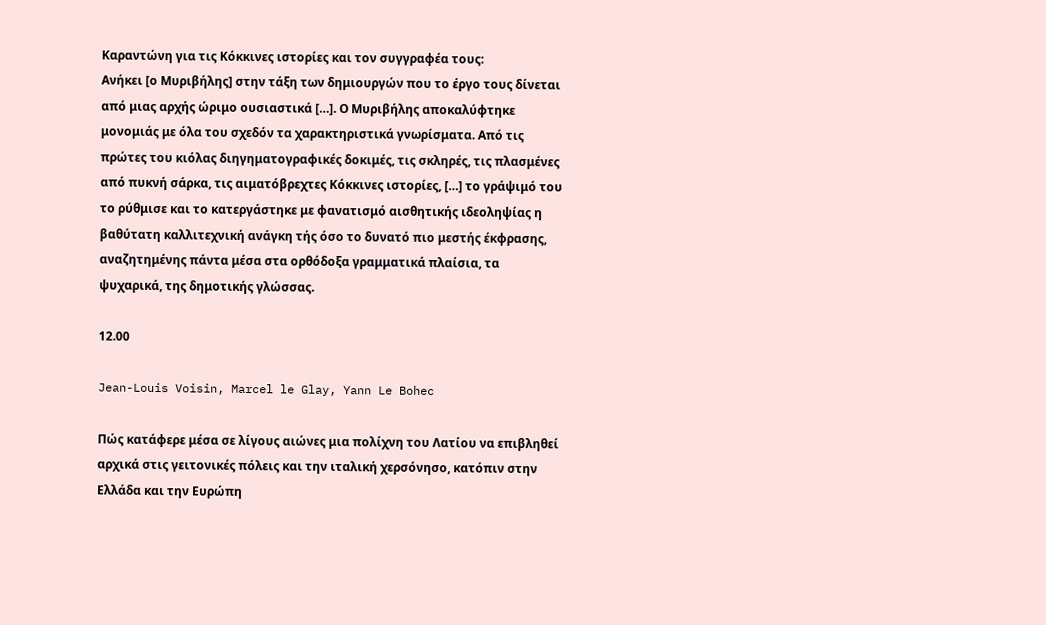Καραντώνη για τις Κόκκινες ιστορίες και τον συγγραφέα τους:
Ανήκει [ο Μυριβήλης] στην τάξη των δημιουργών που το έργο τους δίνεται από μιας αρχής ώριμο ουσιαστικά […]. Ο Μυριβήλης αποκαλύφτηκε μονομιάς με όλα του σχεδόν τα χαρακτηριστικά γνωρίσματα. Από τις πρώτες του κιόλας διηγηματογραφικές δοκιμές, τις σκληρές, τις πλασμένες από πυκνή σάρκα, τις αιματόβρεχτες Κόκκινες ιστορίες, […] το γράψιμό του το ρύθμισε και το κατεργάστηκε με φανατισμό αισθητικής ιδεοληψίας η βαθύτατη καλλιτεχνική ανάγκη τής όσο το δυνατό πιο μεστής έκφρασης, αναζητημένης πάντα μέσα στα ορθόδοξα γραμματικά πλαίσια, τα ψυχαρικά, της δημοτικής γλώσσας.

12.00

Jean-Louis Voisin, Marcel le Glay, Yann Le Bohec

Πώς κατάφερε μέσα σε λίγους αιώνες μια πολίχνη του Λατίου να επιβληθεί αρχικά στις γειτονικές πόλεις και την ιταλική χερσόνησο, κατόπιν στην Ελλάδα και την Ευρώπη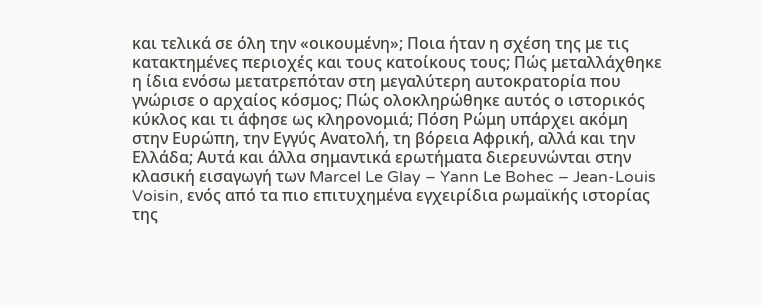και τελικά σε όλη την «οικουμένη»; Ποια ήταν η σχέση της με τις κατακτημένες περιοχές και τους κατοίκους τους; Πώς μεταλλάχθηκε η ίδια ενόσω μετατρεπόταν στη μεγαλύτερη αυτοκρατορία που γνώρισε ο αρχαίος κόσμος; Πώς ολοκληρώθηκε αυτός ο ιστορικός κύκλος και τι άφησε ως κληρονομιά; Πόση Ρώμη υπάρχει ακόμη στην Ευρώπη, την Εγγύς Ανατολή, τη βόρεια Αφρική, αλλά και την Ελλάδα; Αυτά και άλλα σημαντικά ερωτήματα διερευνώνται στην κλασική εισαγωγή των Marcel Le Glay – Yann Le Bohec – Jean-Louis Voisin, ενός από τα πιο επιτυχημένα εγχειρίδια ρωμαϊκής ιστορίας της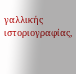γαλλικής ιστοριογραφίας,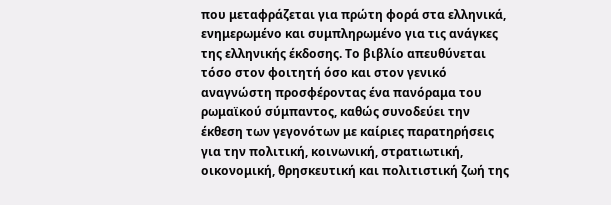που μεταφράζεται για πρώτη φορά στα ελληνικά, ενημερωμένο και συμπληρωμένο για τις ανάγκες της ελληνικής έκδοσης. Το βιβλίο απευθύνεται τόσο στον φοιτητή όσο και στον γενικό αναγνώστη προσφέροντας ένα πανόραμα του ρωμαϊκού σύμπαντος, καθώς συνοδεύει την έκθεση των γεγονότων με καίριες παρατηρήσεις για την πολιτική, κοινωνική, στρατιωτική, οικονομική, θρησκευτική και πολιτιστική ζωή της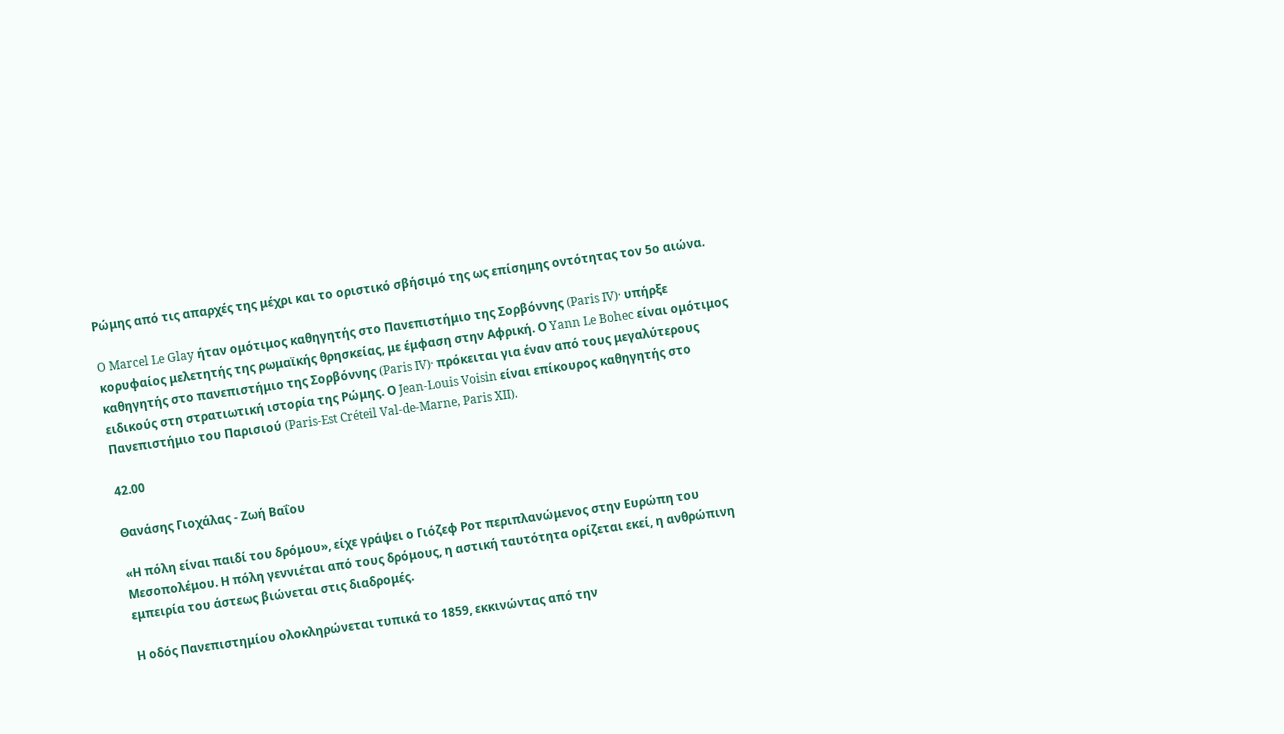Ρώμης από τις απαρχές της μέχρι και το οριστικό σβήσιμό της ως επίσημης οντότητας τον 5ο αιώνα.

O Marcel Le Glay ήταν ομότιμος καθηγητής στο Πανεπιστήμιο της Σορβόννης (Paris IV)· υπήρξε κορυφαίος μελετητής της ρωμαϊκής θρησκείας, με έμφαση στην Αφρική. Ο Yann Le Bohec είναι ομότιμος καθηγητής στο πανεπιστήμιο της Σορβόννης (Paris IV)· πρόκειται για έναν από τους μεγαλύτερους ειδικούς στη στρατιωτική ιστορία της Ρώμης. Ο Jean-Louis Voisin είναι επίκουρος καθηγητής στο Πανεπιστήμιο του Παρισιού (Paris-Est Créteil Val-de-Marne, Paris XII).

42.00

Θανάσης Γιοχάλας - Ζωή Βαΐου

«Η πόλη είναι παιδί του δρόμου», είχε γράψει ο Γιόζεφ Ροτ περιπλανώμενος στην Ευρώπη του Μεσοπολέμου. Η πόλη γεννιέται από τους δρόμους, η αστική ταυτότητα ορίζεται εκεί, η ανθρώπινη εμπειρία του άστεως βιώνεται στις διαδρομές.

Η οδός Πανεπιστημίου ολοκληρώνεται τυπικά το 1859, εκκινώντας από την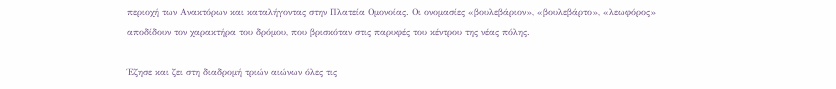περιοχή των Ανακτόρων και καταλήγοντας στην Πλατεία Ομονοίας. Οι ονομασίες «βουλεβάριον», «βουλεβάρτο», «λεωφόρος» αποδίδουν τον χαρακτήρα του δρόμου, που βρισκόταν στις παρυφές του κέντρου της νέας πόλης.

Έζησε και ζει στη διαδρομή τριών αιώνων όλες τις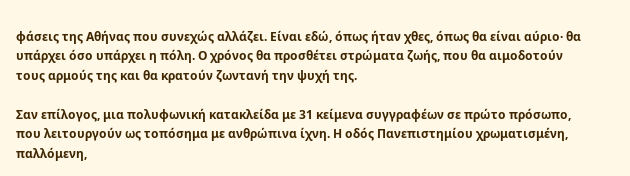φάσεις της Αθήνας που συνεχώς αλλάζει. Είναι εδώ, όπως ήταν χθες, όπως θα είναι αύριο· θα υπάρχει όσο υπάρχει η πόλη. Ο χρόνος θα προσθέτει στρώματα ζωής, που θα αιμοδοτούν τους αρμούς της και θα κρατούν ζωντανή την ψυχή της.

Σαν επίλογος, μια πολυφωνική κατακλείδα με 31 κείμενα συγγραφέων σε πρώτο πρόσωπο, που λειτουργούν ως τοπόσημα με ανθρώπινα ίχνη. Η οδός Πανεπιστημίου χρωματισμένη, παλλόμενη,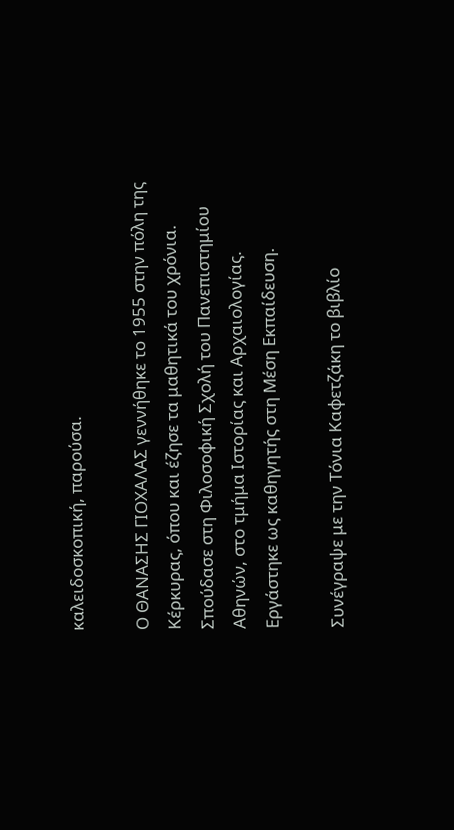καλειδοσκοπική, παρούσα.

Ο ΘΑΝΑΣΗΣ ΓΙΟΧΑΛΑΣ γεννήθηκε το 1955 στην πόλη της Κέρκυρας, όπου και έζησε τα μαθητικά του χρόνια. Σπούδασε στη Φιλοσοφική Σχολή του Πανεπιστημίου Αθηνών, στο τμήμα Ιστορίας και Αρχαιολογίας. Εργάστηκε ως καθηγητής στη Μέση Εκπαίδευση.

Συνέγραψε με την Τόνια Καφετζάκη το βιβλίο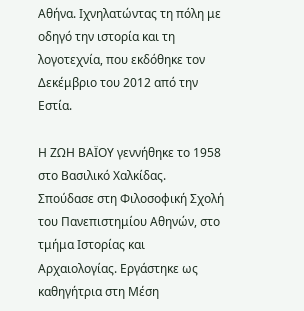Αθήνα. Ιχνηλατώντας τη πόλη με οδηγό την ιστορία και τη λογοτεχνία, που εκδόθηκε τον Δεκέμβριο του 2012 από την Εστία.

Η ΖΩΗ ΒΑΪΟΥ γεννήθηκε το 1958 στο Βασιλικό Χαλκίδας. Σπούδασε στη Φιλοσοφική Σχολή του Πανεπιστημίου Αθηνών, στο τμήμα Ιστορίας και Αρχαιολογίας. Εργάστηκε ως καθηγήτρια στη Μέση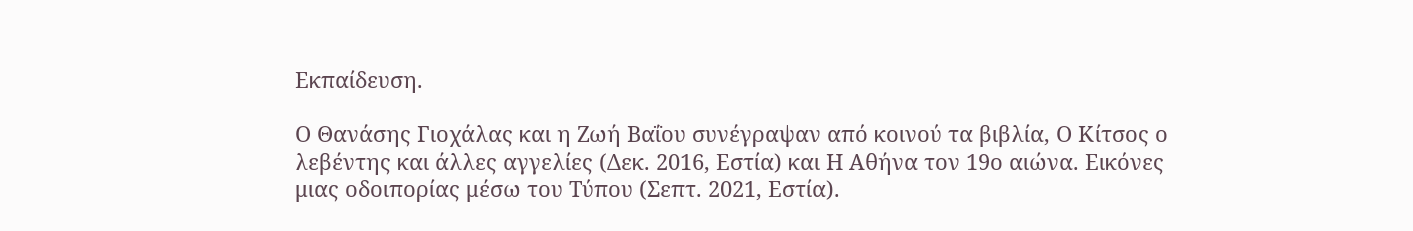Εκπαίδευση.

Ο Θανάσης Γιοχάλας και η Ζωή Βαΐου συνέγραψαν από κοινού τα βιβλία, Ο Κίτσος ο λεβέντης και άλλες αγγελίες (Δεκ. 2016, Εστία) και Η Αθήνα τον 19ο αιώνα. Εικόνες μιας οδοιπορίας μέσω του Τύπου (Σεπτ. 2021, Εστία).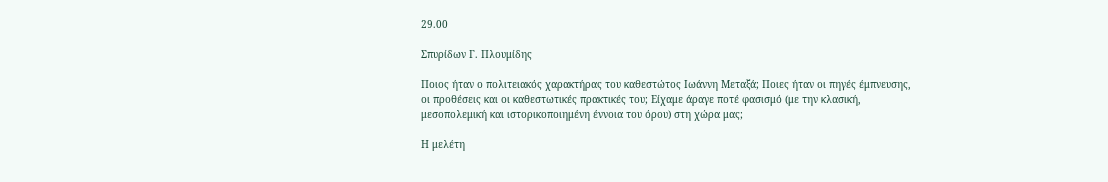29.00

Σπυρίδων Γ. Πλουμίδης

Ποιος ήταν ο πολιτειακός χαρακτήρας του καθεστώτος Ιωάννη Μεταξά; Ποιες ήταν οι πηγές έμπνευσης, οι προθέσεις και οι καθεστωτικές πρακτικές του; Είχαμε άραγε ποτέ φασισμό (με την κλασική, μεσοπολεμική και ιστορικοποιημένη έννοια του όρου) στη χώρα μας;

Η μελέτη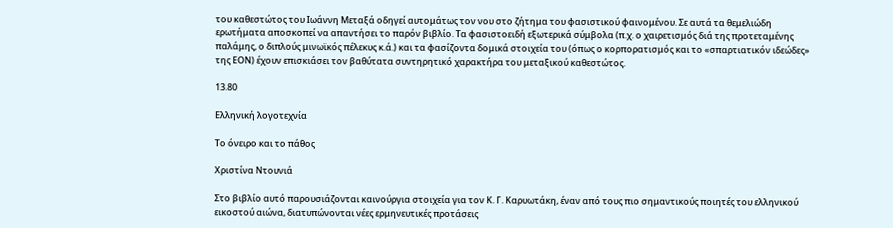του καθεστώτος του Ιωάννη Μεταξά οδηγεί αυτομάτως τον νου στο ζήτημα του φασιστικού φαινομένου. Σε αυτά τα θεμελιώδη ερωτήματα αποσκοπεί να απαντήσει το παρόν βιβλίο. Τα φασιστοειδή εξωτερικά σύμβολα (π.χ. ο χαιρετισμός διά της προτεταμένης παλάμης, ο διπλούς μινωϊκός πέλεκυς κ.ά.) και τα φασίζοντα δομικά στοιχεία του (όπως ο κορπορατισμός και το «σπαρτιατικόν ιδεώδες» της ΕΟΝ) έχουν επισκιάσει τον βαθύτατα συντηρητικό χαρακτήρα του μεταξικού καθεστώτος.

13.80

Ελληνική λογοτεχνία

Το όνειρο και το πάθος

Χριστίνα Ντουνιά

Στο βιβλίο αυτό παρουσιάζονται καινούργια στοιχεία για τον Κ. Γ. Καρυωτάκη, έναν από τους πιο σημαντικούς ποιητές του ελληνικού εικοστού αιώνα, διατυπώνονται νέες ερμηνευτικές προτάσεις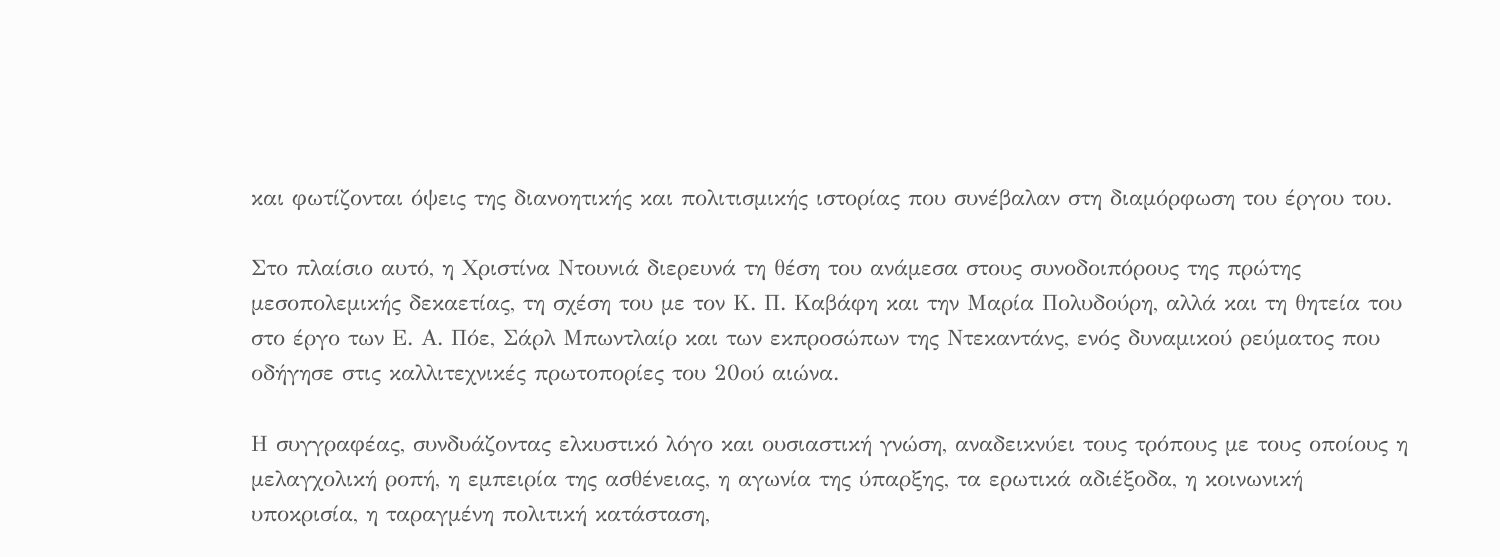και φωτίζονται όψεις της διανοητικής και πολιτισμικής ιστορίας που συνέβαλαν στη διαμόρφωση του έργου του.

Στο πλαίσιο αυτό, η Χριστίνα Ντουνιά διερευνά τη θέση του ανάμεσα στους συνοδοιπόρους της πρώτης μεσοπολεμικής δεκαετίας, τη σχέση του με τον Κ. Π. Καβάφη και την Μαρία Πολυδούρη, αλλά και τη θητεία του στο έργο των Ε. Α. Πόε, Σάρλ Μπωντλαίρ και των εκπροσώπων της Ντεκαντάνς, ενός δυναμικού ρεύματος που οδήγησε στις καλλιτεχνικές πρωτοπορίες του 20ού αιώνα.

Η συγγραφέας, συνδυάζοντας ελκυστικό λόγο και ουσιαστική γνώση, αναδεικνύει τους τρόπους με τους οποίους η μελαγχολική ροπή, η εμπειρία της ασθένειας, η αγωνία της ύπαρξης, τα ερωτικά αδιέξοδα, η κοινωνική υποκρισία, η ταραγμένη πολιτική κατάσταση,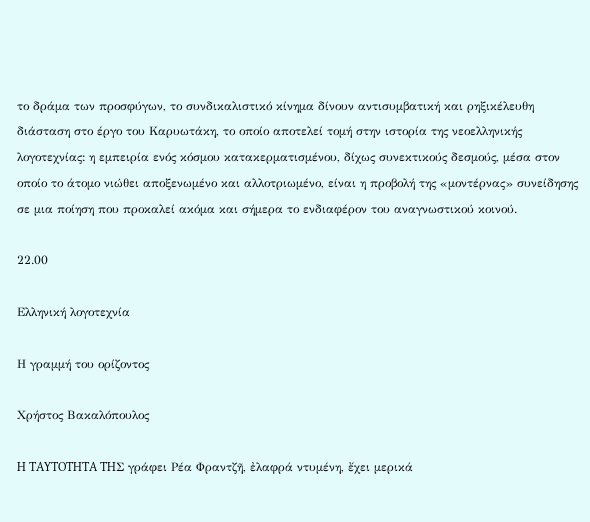το δράμα των προσφύγων, το συνδικαλιστικό κίνημα δίνουν αντισυμβατική και ρηξικέλευθη διάσταση στο έργο του Καρυωτάκη, το οποίο αποτελεί τομή στην ιστορία της νεοελληνικής λογοτεχνίας: η εμπειρία ενός κόσμου κατακερματισμένου, δίχως συνεκτικούς δεσμούς, μέσα στον οποίο το άτομο νιώθει αποξενωμένο και αλλοτριωμένο, είναι η προβολή της «μοντέρνας» συνείδησης σε μια ποίηση που προκαλεί ακόμα και σήμερα το ενδιαφέρον του αναγνωστικού κοινού.

22.00

Ελληνική λογοτεχνία

Η γραμμή του ορίζοντος

Χρήστος Βακαλόπουλος

H TAYTOTHTA THΣ γράφει Pέα Φραντζῆ, ἐλαφρά ντυμένη, ἔχει μερικά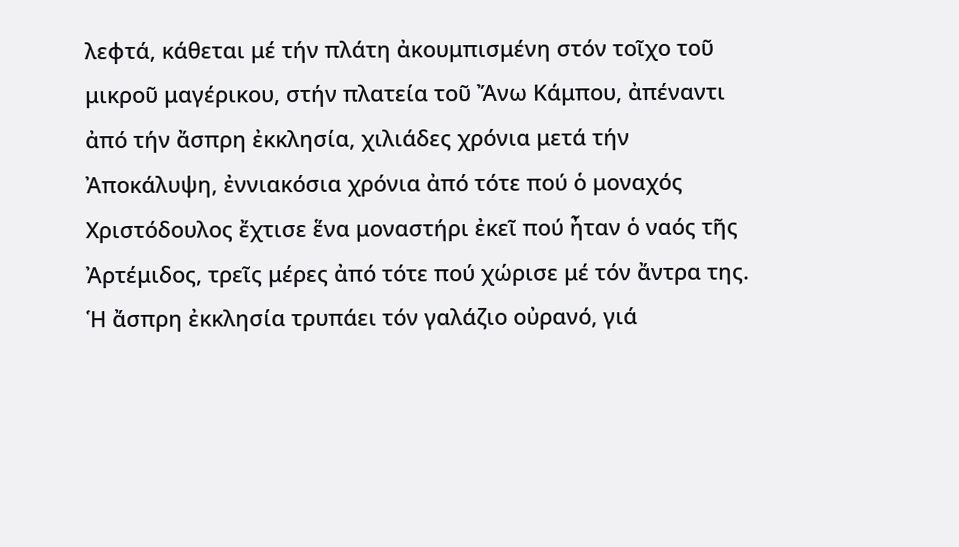λεφτά, κάθεται μέ τήν πλάτη ἀκουμπισμένη στόν τοῖχο τοῦ μικροῦ μαγέρικου, στήν πλατεία τοῦ Ἄνω Kάμπου, ἀπέναντι ἀπό τήν ἄσπρη ἐκκλησία, χιλιάδες χρόνια μετά τήν Ἀποκάλυψη, ἐννιακόσια χρόνια ἀπό τότε πού ὁ μοναχός Xριστόδουλος ἔχτισε ἕνα μοναστήρι ἐκεῖ πού ἦταν ὁ ναός τῆς Ἀρτέμιδος, τρεῖς μέρες ἀπό τότε πού χώρισε μέ τόν ἄντρα της. Ἡ ἄσπρη ἐκκλησία τρυπάει τόν γαλάζιο οὐρανό, γιά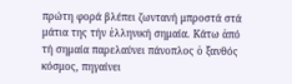πρώτη φορά βλέπει ζωντανή μπροστά στά μάτια της τήν ἑλληνική σημαία. Kάτω ἀπό τή σημαία παρελαύνει πάνοπλος ὁ ξανθός κόσμος, πηγαίνει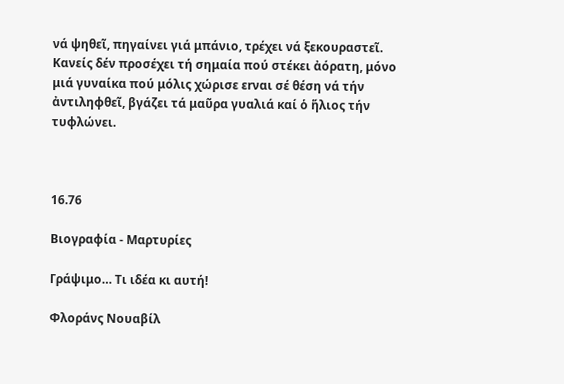νά ψηθεῖ, πηγαίνει γιά μπάνιο, τρέχει νά ξεκουραστεῖ. Kανείς δέν προσέχει τή σημαία πού στέκει ἀόρατη, μόνο μιά γυναίκα πού μόλις χώρισε εrναι σέ θέση νά τήν ἀντιληφθεῖ, βγάζει τά μαῦρα γυαλιά καί ὁ ἥλιος τήν τυφλώνει.



16.76

Βιογραφία - Μαρτυρίες

Γράψιμο… Τι ιδέα κι αυτή!

Φλοράνς Νουαβίλ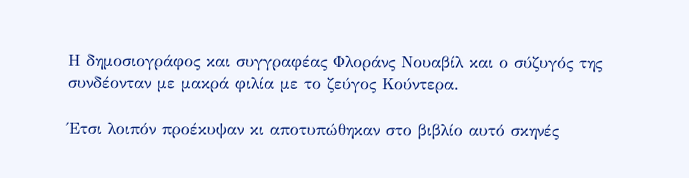Η δημοσιογράφος και συγγραφέας Φλοράνς Νουαβίλ και ο σύζυγός της συνδέονταν με μακρά φιλία με το ζεύγος Κούντερα.

Έτσι λοιπόν προέκυψαν κι αποτυπώθηκαν στο βιβλίο αυτό σκηνές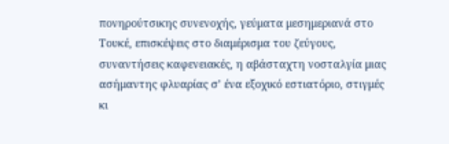πονηρούτσικης συνενοχής, γεύματα μεσημεριανά στο Τουκέ, επισκέψεις στο διαμέρισμα του ζεύγους, συναντήσεις καφενειακές, η αβάσταχτη νοσταλγία μιας ασήμαντης φλυαρίας σ’ ένα εξοχικό εστιατόριο, στιγμές κι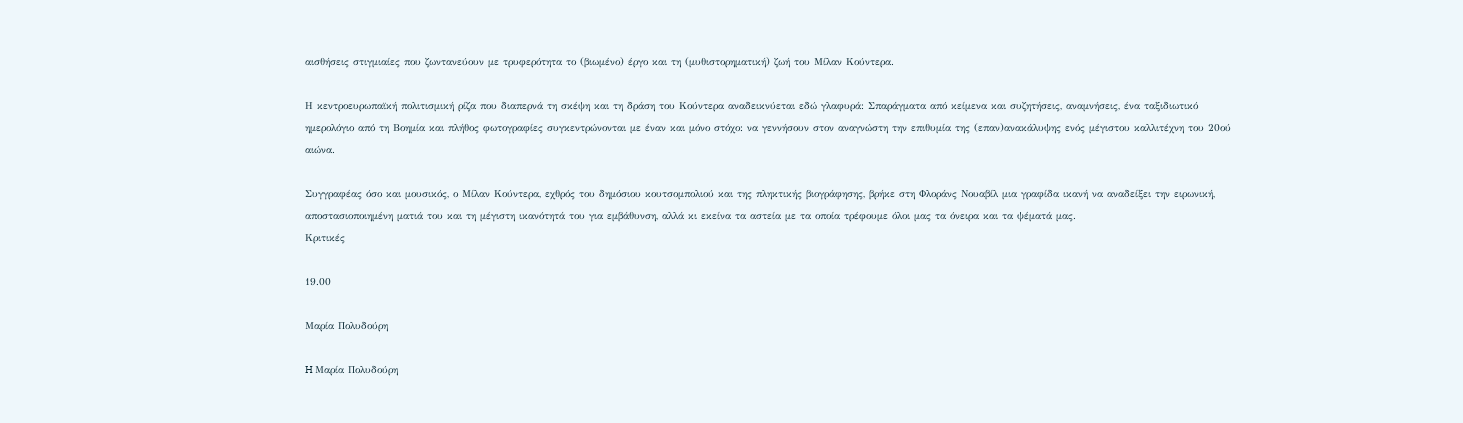αισθήσεις στιγμιαίες που ζωντανεύουν με τρυφερότητα το (βιωμένο) έργο και τη (μυθιστορηματική) ζωή του Μίλαν Κούντερα.

Η κεντροευρωπαϊκή πολιτισμική ρίζα που διαπερνά τη σκέψη και τη δράση του Κούντερα αναδεικνύεται εδώ γλαφυρά: Σπαράγματα από κείμενα και συζητήσεις, αναμνήσεις, ένα ταξιδιωτικό ημερολόγιο από τη Βοημία και πλήθος φωτογραφίες συγκεντρώνονται με έναν και μόνο στόχο: να γεννήσουν στον αναγνώστη την επιθυμία της (επαν)ανακάλυψης ενός μέγιστου καλλιτέχνη του 20ού αιώνα.

Συγγραφέας όσο και μουσικός, ο Μίλαν Κούντερα, εχθρός του δημόσιου κουτσομπολιού και της πληκτικής βιογράφησης, βρήκε στη Φλοράνς Νουαβίλ μια γραφίδα ικανή να αναδείξει την ειρωνική, αποστασιοποιημένη ματιά του και τη μέγιστη ικανότητά του για εμβάθυνση, αλλά κι εκείνα τα αστεία με τα οποία τρέφουμε όλοι μας τα όνειρα και τα ψέματά μας.
Κριτικές

19.00

Μαρία Πολυδούρη

H Μαρία Πολυδούρη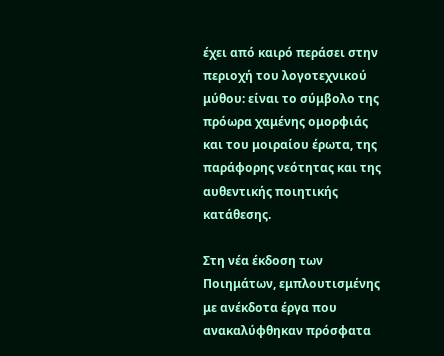έχει από καιρό περάσει στην περιοχή του λογοτεχνικού μύθου: είναι το σύμβολο της πρόωρα χαμένης ομορφιάς και του μοιραίου έρωτα, της παράφορης νεότητας και της αυθεντικής ποιητικής κατάθεσης.

Στη νέα έκδοση των Ποιημάτων, εμπλουτισμένης με ανέκδοτα έργα που ανακαλύφθηκαν πρόσφατα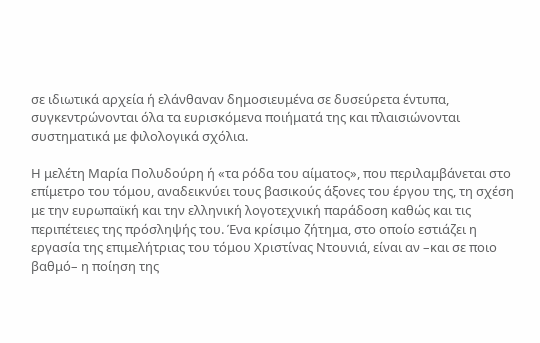σε ιδιωτικά αρχεία ή ελάνθαναν δημοσιευμένα σε δυσεύρετα έντυπα, συγκεντρώνονται όλα τα ευρισκόμενα ποιήματά της και πλαισιώνονται συστηματικά με φιλολογικά σχόλια.

Η μελέτη Μαρία Πολυδούρη ή «τα ρόδα του αίματος», που περιλαμβάνεται στο επίμετρο του τόμου, αναδεικνύει τους βασικούς άξονες του έργου της, τη σχέση με την ευρωπαϊκή και την ελληνική λογοτεχνική παράδοση καθώς και τις περιπέτειες της πρόσληψής του. Ένα κρίσιμο ζήτημα, στο οποίο εστιάζει η εργασία της επιμελήτριας του τόμου Χριστίνας Ντουνιά, είναι αν –και σε ποιο βαθμό– η ποίηση της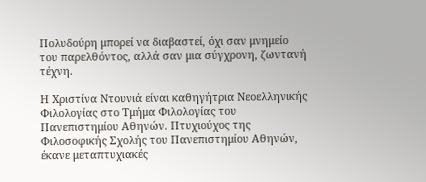Πολυδούρη μπορεί να διαβαστεί, όχι σαν μνημείο του παρελθόντος, αλλά σαν μια σύγχρονη, ζωντανή τέχνη.

Η Χριστίνα Ντουνιά είναι καθηγήτρια Νεοελληνικής Φιλολογίας στο Τμήμα Φιλολογίας του Πανεπιστημίου Αθηνών. Πτυχιούχος της Φιλοσοφικής Σχολής του Πανεπιστημίου Αθηνών, έκανε μεταπτυχιακές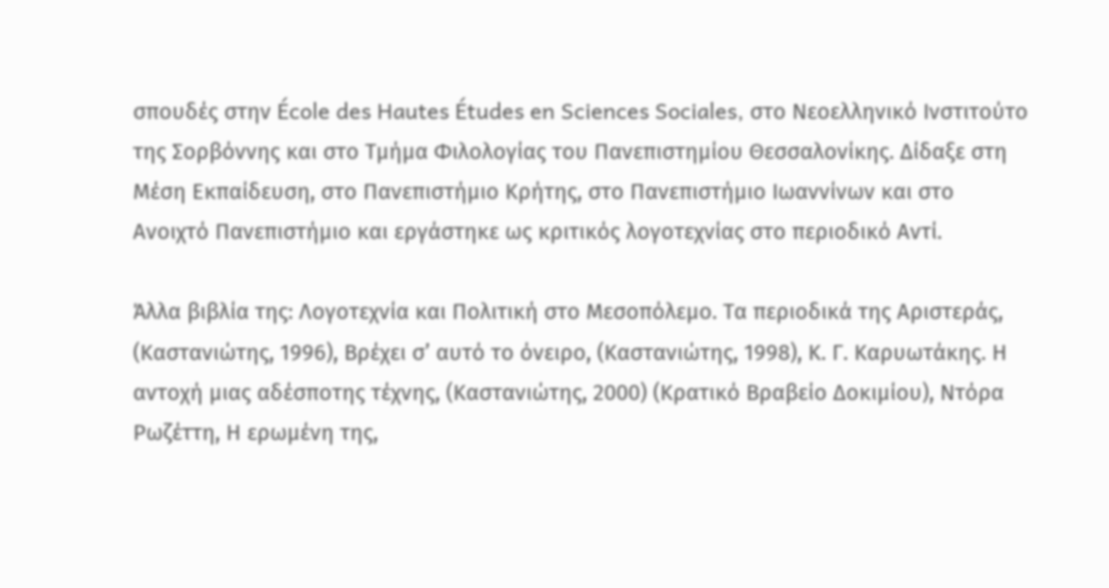σπουδές στην École des Hautes Études en Sciences Sociales, στο Νεοελληνικό Ινστιτούτο της Σορβόννης και στο Τμήμα Φιλολογίας του Πανεπιστημίου Θεσσαλονίκης. Δίδαξε στη Μέση Εκπαίδευση, στο Πανεπιστήμιο Κρήτης, στο Πανεπιστήμιο Ιωαννίνων και στο Ανοιχτό Πανεπιστήμιο και εργάστηκε ως κριτικός λογοτεχνίας στο περιοδικό Αντί.

Άλλα βιβλία της: Λογοτεχνία και Πολιτική στο Μεσοπόλεμο. Τα περιοδικά της Αριστεράς, (Καστανιώτης, 1996), Βρέχει σ’ αυτό το όνειρο, (Καστανιώτης, 1998), Κ. Γ. Καρυωτάκης. Η αντοχή μιας αδέσποτης τέχνης, (Καστανιώτης, 2000) (Κρατικό Βραβείο Δοκιμίου), Ντόρα Ρωζέττη, Η ερωμένη της,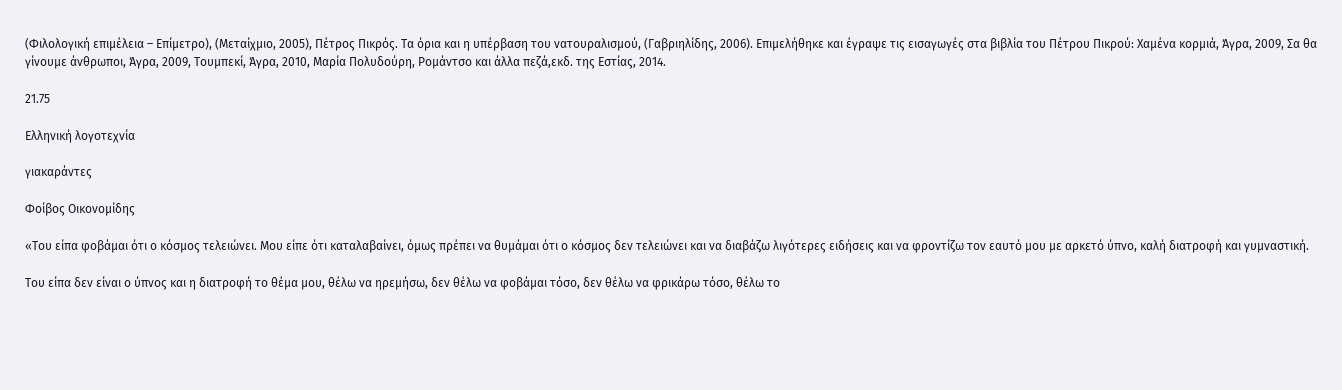(Φιλολογική επιμέλεια – Επίμετρο), (Μεταίχμιο, 2005), Πέτρος Πικρός. Τα όρια και η υπέρβαση του νατουραλισμού, (Γαβριηλίδης, 2006). Επιμελήθηκε και έγραψε τις εισαγωγές στα βιβλία του Πέτρου Πικρού: Χαμένα κορμιά, Άγρα, 2009, Σα θα γίνουμε άνθρωποι, Άγρα, 2009, Τουμπεκί, Άγρα, 2010, Μαρία Πολυδούρη, Ρομάντσο και άλλα πεζά,εκδ. της Εστίας, 2014.

21.75

Ελληνική λογοτεχνία

γιακαράντες

Φοίβος Οικονομίδης

«Του είπα φοβάμαι ότι ο κόσμος τελειώνει. Μου είπε ότι καταλαβαίνει, όμως πρέπει να θυμάμαι ότι ο κόσμος δεν τελειώνει και να διαβάζω λιγότερες ειδήσεις και να φροντίζω τον εαυτό μου με αρκετό ύπνο, καλή διατροφή και γυμναστική.

Του είπα δεν είναι ο ύπνος και η διατροφή το θέμα μου, θέλω να ηρεμήσω, δεν θέλω να φοβάμαι τόσο, δεν θέλω να φρικάρω τόσο, θέλω το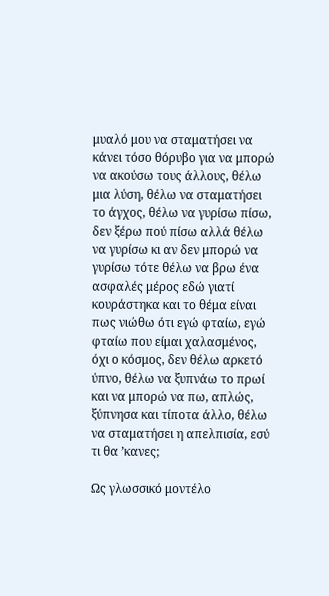μυαλό μου να σταματήσει να κάνει τόσο θόρυβο για να μπορώ να ακούσω τους άλλους, θέλω μια λύση, θέλω να σταματήσει το άγχος, θέλω να γυρίσω πίσω, δεν ξέρω πού πίσω αλλά θέλω να γυρίσω κι αν δεν μπορώ να γυρίσω τότε θέλω να βρω ένα ασφαλές μέρος εδώ γιατί κουράστηκα και το θέμα είναι πως νιώθω ότι εγώ φταίω, εγώ φταίω που είμαι χαλασμένος, όχι ο κόσμος, δεν θέλω αρκετό ύπνο, θέλω να ξυπνάω το πρωί και να μπορώ να πω, απλώς, ξύπνησα και τίποτα άλλο, θέλω να σταματήσει η απελπισία, εσύ τι θα ’κανες;

Ως γλωσσικό μοντέλο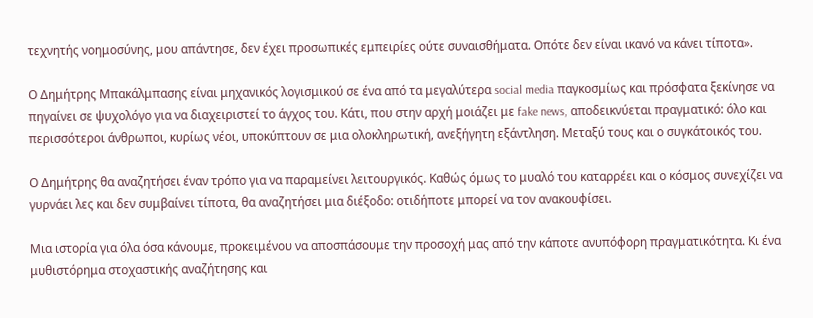τεχνητής νοημοσύνης, μου απάντησε, δεν έχει προσωπικές εμπειρίες ούτε συναισθήματα. Οπότε δεν είναι ικανό να κάνει τίποτα».

Ο Δημήτρης Μπακάλμπασης είναι μηχανικός λογισμικού σε ένα από τα μεγαλύτερα social media παγκοσμίως και πρόσφατα ξεκίνησε να πηγαίνει σε ψυχολόγο για να διαχειριστεί το άγχος του. Κάτι, που στην αρχή μοιάζει με fake news, αποδεικνύεται πραγματικό: όλο και περισσότεροι άνθρωποι, κυρίως νέοι, υποκύπτουν σε μια ολοκληρωτική, ανεξήγητη εξάντληση. Μεταξύ τους και ο συγκάτοικός του.

Ο Δημήτρης θα αναζητήσει έναν τρόπο για να παραμείνει λειτουργικός. Καθώς όμως το μυαλό του καταρρέει και ο κόσμος συνεχίζει να γυρνάει λες και δεν συμβαίνει τίποτα, θα αναζητήσει μια διέξοδο: οτιδήποτε μπορεί να τον ανακουφίσει.

Μια ιστορία για όλα όσα κάνουμε, προκειμένου να αποσπάσουμε την προσοχή μας από την κάποτε ανυπόφορη πραγματικότητα. Κι ένα μυθιστόρημα στοχαστικής αναζήτησης και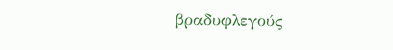βραδυφλεγούς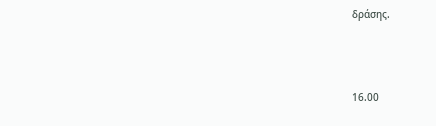δράσης.



16.00